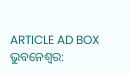ARTICLE AD BOX
ଭୁବନେଶ୍ବର: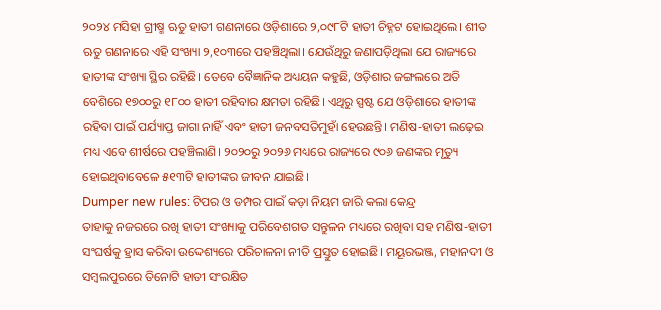୨୦୨୪ ମସିହା ଗ୍ରୀଷ୍ମ ଋତୁ ହାତୀ ଗଣନାରେ ଓଡ଼ିଶାରେ ୨,୦୯୮ଟି ହାତୀ ଚିହ୍ନଟ ହୋଇଥିଲେ। ଶୀତ ଋତୁ ଗଣନାରେ ଏହି ସଂଖ୍ୟା ୨,୧୦୩ରେ ପହଞ୍ଚିଥିଲା। ଯେଉଁଥିରୁ ଜଣାପଡ଼ିଥିଲା ଯେ ରାଜ୍ୟରେ ହାତୀଙ୍କ ସଂଖ୍ୟା ସ୍ଥିର ରହିଛି। ତେବେ ବୈଜ୍ଞାନିକ ଅଧ୍ୟୟନ କହୁଛି, ଓଡ଼ିଶାର ଜଙ୍ଗଲରେ ଅତି ବେଶିରେ ୧୭୦୦ରୁ ୧୮୦୦ ହାତୀ ରହିବାର କ୍ଷମତା ରହିଛି। ଏଥିରୁ ସ୍ପଷ୍ଟ ଯେ ଓଡ଼ିଶାରେ ହାତୀଙ୍କ ରହିବା ପାଇଁ ପର୍ଯ୍ୟାପ୍ତ ଜାଗା ନାହିଁ ଏବଂ ହାତୀ ଜନବସତିମୁହାଁ ହେଉଛନ୍ତି। ମଣିଷ-ହାତୀ ଲଢ଼େଇ ମଧ୍ୟ ଏବେ ଶୀର୍ଷରେ ପହଞ୍ଚିଲାଣି। ୨୦୨୦ରୁ ୨୦୨୬ ମଧ୍ୟରେ ରାଜ୍ୟରେ ୯୦୬ ଜଣଙ୍କର ମୃତ୍ୟୁ ହୋଇଥିବାବେଳେ ୫୧୩ଟି ହାତୀଙ୍କର ଜୀବନ ଯାଇଛି।
Dumper new rules: ଟିପର ଓ ଡମ୍ପର ପାଇଁ କଡ଼ା ନିୟମ ଜାରି କଲା କେନ୍ଦ୍ର
ତାହାକୁ ନଜରରେ ରଖି ହାତୀ ସଂଖ୍ୟାକୁ ପରିବେଶଗତ ସନ୍ତୁଳନ ମଧ୍ୟରେ ରଖିବା ସହ ମଣିଷ-ହାତୀ ସଂଘର୍ଷକୁ ହ୍ରାସ କରିବା ଉଦ୍ଦେଶ୍ୟରେ ପରିଚାଳନା ନୀତି ପ୍ରସ୍ତୁତ ହୋଇଛି। ମୟୂରଭଞ୍ଜ, ମହାନଦୀ ଓ ସମ୍ବଲପୁରରେ ତିନୋଟି ହାତୀ ସଂରକ୍ଷିତ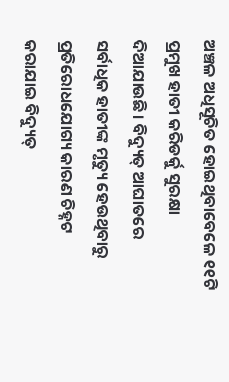ଅଞ୍ଚଳ ଅଧିସୂଚିତ ହୋଇଥିବାବେଳେ ୧୧ଟି ପ୍ରମୁଖ ହାତୀ କରିଡର୍କୁ ସୁରକ୍ଷା ଦିଆଯାଉଛି। ବିଦ୍ୟୁତ୍ ଆଘାତରେ ସର୍ବାଧିକ ହାତୀଙ୍କ ମୃତ୍ୟୁ ହେଉଥିବାରୁ ପ୍ରତିରୋଧଯୋଗ୍ୟ କାରଣ ଚିହ୍ନଟ କରାଯାଇ ବିଦ୍ୟୁତ୍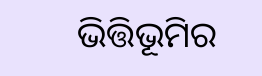ଭିତ୍ତିଭୂମିର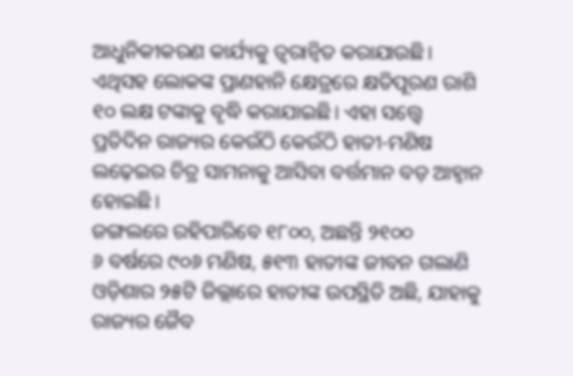ଆଧୁନିକୀକରଣ କାର୍ଯ୍ୟକୁ ତ୍ୱରାନ୍ୱିତ କରାଯାଉଛି। ଏଥିସହ ଲୋକଙ୍କ ପ୍ରାଣହାନି କ୍ଷେତ୍ରରେ କ୍ଷତିପୂରଣ ରାଶି ୧୦ ଲକ୍ଷ ଟଙ୍କାକୁ ବୃଦ୍ଧି କରାଯାଇଛି। ଏହା ସତ୍ତ୍ବେ ପ୍ରତିଦିନ ରାଜ୍ୟର କେଉଁଠି କେଉଁଠି ହାତୀ-ମଣିଷ ଲଢ଼େଇର ଚିତ୍ର ସାମନାକୁ ଆସିବା ବର୍ତ୍ତମାନ ବଡ଼ ଆହ୍ୱାନ ହୋଇଛି।
ଜଙ୍ଗଲରେ ରହିପାରିବେ ୧୮୦୦, ଅଛନ୍ତି ୨୧୦୦
୬ ବର୍ଷରେ ୯୦୬ ମଣିଷ, ୫୧୩ ହାତୀଙ୍କ ଜୀବନ ଗଲାଣି
ଓଡ଼ିଶାର ୨୫ଟି ଜିଲ୍ଲାରେ ହାତୀଙ୍କ ଉପସ୍ଥିତି ଅଛି, ଯାହାକୁ ରାଜ୍ୟର ଜୈବ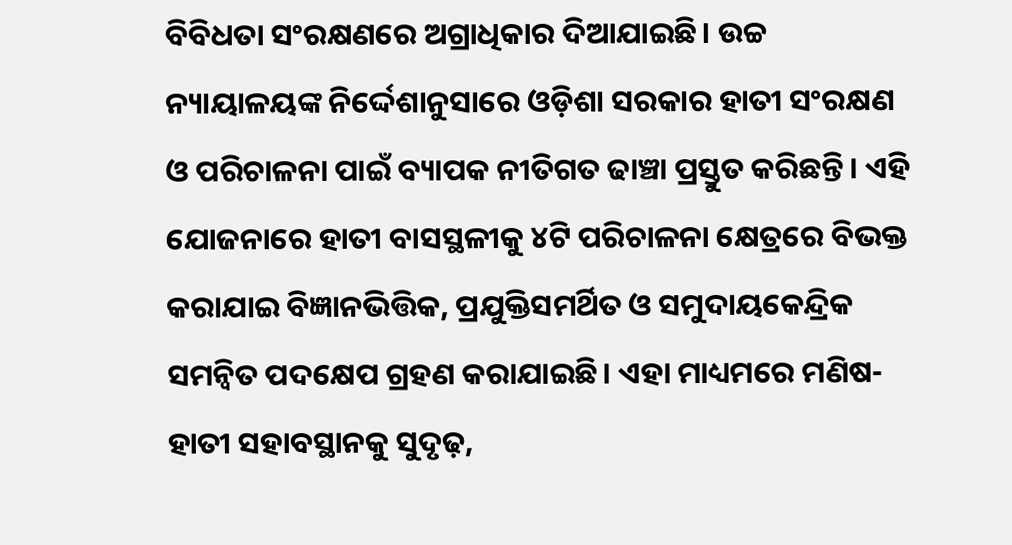ବିବିଧତା ସଂରକ୍ଷଣରେ ଅଗ୍ରାଧିକାର ଦିଆଯାଇଛି। ଉଚ୍ଚ ନ୍ୟାୟାଳୟଙ୍କ ନିର୍ଦ୍ଦେଶାନୁସାରେ ଓଡ଼ିଶା ସରକାର ହାତୀ ସଂରକ୍ଷଣ ଓ ପରିଚାଳନା ପାଇଁ ବ୍ୟାପକ ନୀତିଗତ ଢାଞ୍ଚା ପ୍ରସ୍ତୁତ କରିଛନ୍ତି। ଏହି ଯୋଜନାରେ ହାତୀ ବାସସ୍ଥଳୀକୁ ୪ଟି ପରିଚାଳନା କ୍ଷେତ୍ରରେ ବିଭକ୍ତ କରାଯାଇ ବିଜ୍ଞାନଭିତ୍ତିକ, ପ୍ରଯୁକ୍ତିସମର୍ଥିତ ଓ ସମୁଦାୟକେନ୍ଦ୍ରିକ ସମନ୍ୱିତ ପଦକ୍ଷେପ ଗ୍ରହଣ କରାଯାଇଛି। ଏହା ମାଧ୍ୟମରେ ମଣିଷ-ହାତୀ ସହାବସ୍ଥାନକୁ ସୁଦୃଢ଼,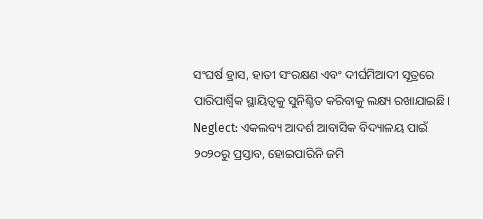ସଂଘର୍ଷ ହ୍ରାସ, ହାତୀ ସଂରକ୍ଷଣ ଏବଂ ଦୀର୍ଘମିଆଦୀ ସୂତ୍ରରେ ପାରିପାର୍ଶ୍ବିକ ସ୍ଥାୟିତ୍ୱକୁ ସୁନିଶ୍ଚିତ କରିବାକୁ ଲକ୍ଷ୍ୟ ରଖାଯାଇଛି।
Neglect: ଏକଲବ୍ୟ ଆଦର୍ଶ ଆବାସିକ ବିଦ୍ୟାଳୟ ପାଇଁ ୨୦୨୦ରୁ ପ୍ରସ୍ତାବ, ହୋଇପାରିନି ଜମି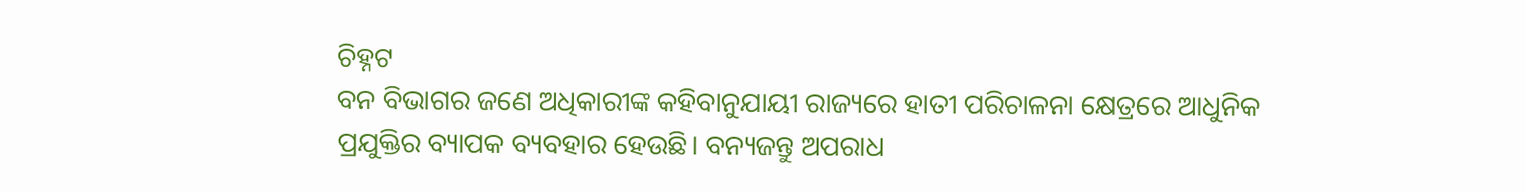ଚିହ୍ନଟ
ବନ ବିଭାଗର ଜଣେ ଅଧିକାରୀଙ୍କ କହିବାନୁଯାୟୀ ରାଜ୍ୟରେ ହାତୀ ପରିଚାଳନା କ୍ଷେତ୍ରରେ ଆଧୁନିକ ପ୍ରଯୁକ୍ତିର ବ୍ୟାପକ ବ୍ୟବହାର ହେଉଛି। ବନ୍ୟଜନ୍ତୁ ଅପରାଧ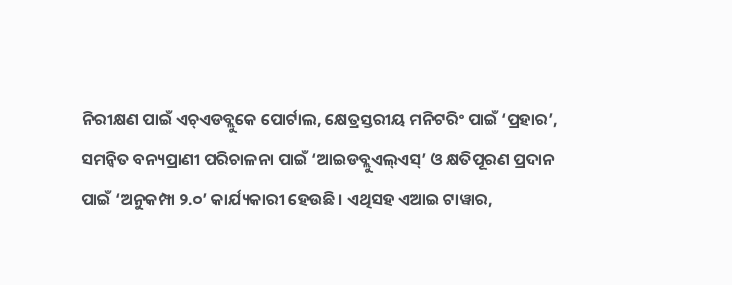ନିରୀକ୍ଷଣ ପାଇଁ ଏଚ୍ଏଡବ୍ଲୁକେ ପୋର୍ଟାଲ, କ୍ଷେତ୍ରସ୍ତରୀୟ ମନିଟରିଂ ପାଇଁ ‘ପ୍ରହାର’, ସମନ୍ୱିତ ବନ୍ୟପ୍ରାଣୀ ପରିଚାଳନା ପାଇଁ ‘ଆଇଡବ୍ଲୁଏଲ୍ଏସ୍’ ଓ କ୍ଷତିପୂରଣ ପ୍ରଦାନ ପାଇଁ ‘ଅନୁକମ୍ପା ୨.୦’ କାର୍ଯ୍ୟକାରୀ ହେଉଛି। ଏଥିସହ ଏଆଇ ଟାୱାର,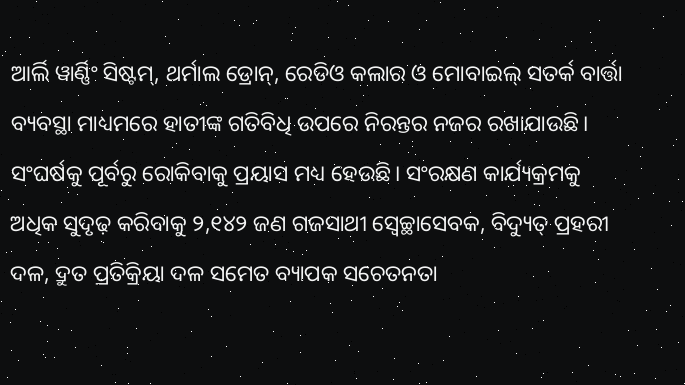ଆର୍ଲି ୱାର୍ଣ୍ଣିଂ ସିଷ୍ଟମ୍, ଥର୍ମାଲ ଡ୍ରୋନ୍, ରେଡିଓ କଲାର ଓ ମୋବାଇଲ୍ ସତର୍କ ବାର୍ତ୍ତା ବ୍ୟବସ୍ଥା ମାଧ୍ୟମରେ ହାତୀଙ୍କ ଗତିବିଧି ଉପରେ ନିରନ୍ତର ନଜର ରଖାଯାଉଛି। ସଂଘର୍ଷକୁ ପୂର୍ବରୁ ରୋକିବାକୁ ପ୍ରୟାସ ମଧ୍ୟ ହେଉଛି। ସଂରକ୍ଷଣ କାର୍ଯ୍ୟକ୍ରମକୁ ଅଧିକ ସୁଦୃଢ଼ କରିବାକୁ ୨,୧୪୨ ଜଣ ଗଜସାଥୀ ସ୍ୱେଚ୍ଛାସେବକ, ବିଦ୍ୟୁତ୍ ପ୍ରହରୀ ଦଳ, ଦ୍ରୁତ ପ୍ରତିକ୍ରିୟା ଦଳ ସମେତ ବ୍ୟାପକ ସଚେତନତା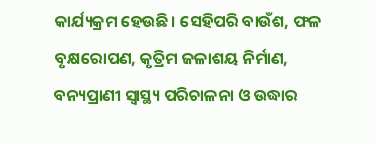କାର୍ଯ୍ୟକ୍ରମ ହେଉଛି। ସେହିପରି ବାଉଁଶ, ଫଳ ବୃକ୍ଷରୋପଣ, କୃତ୍ରିମ ଜଳାଶୟ ନିର୍ମାଣ, ବନ୍ୟପ୍ରାଣୀ ସ୍ୱାସ୍ଥ୍ୟ ପରିଚାଳନା ଓ ଉଦ୍ଧାର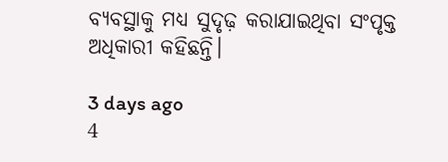ବ୍ୟବସ୍ଥାକୁ ମଧ୍ୟ ସୁଦୃଢ଼ କରାଯାଇଥିବା ସଂପୃକ୍ତ ଅଧିକାରୀ କହିଛନ୍ତି।

3 days ago
4